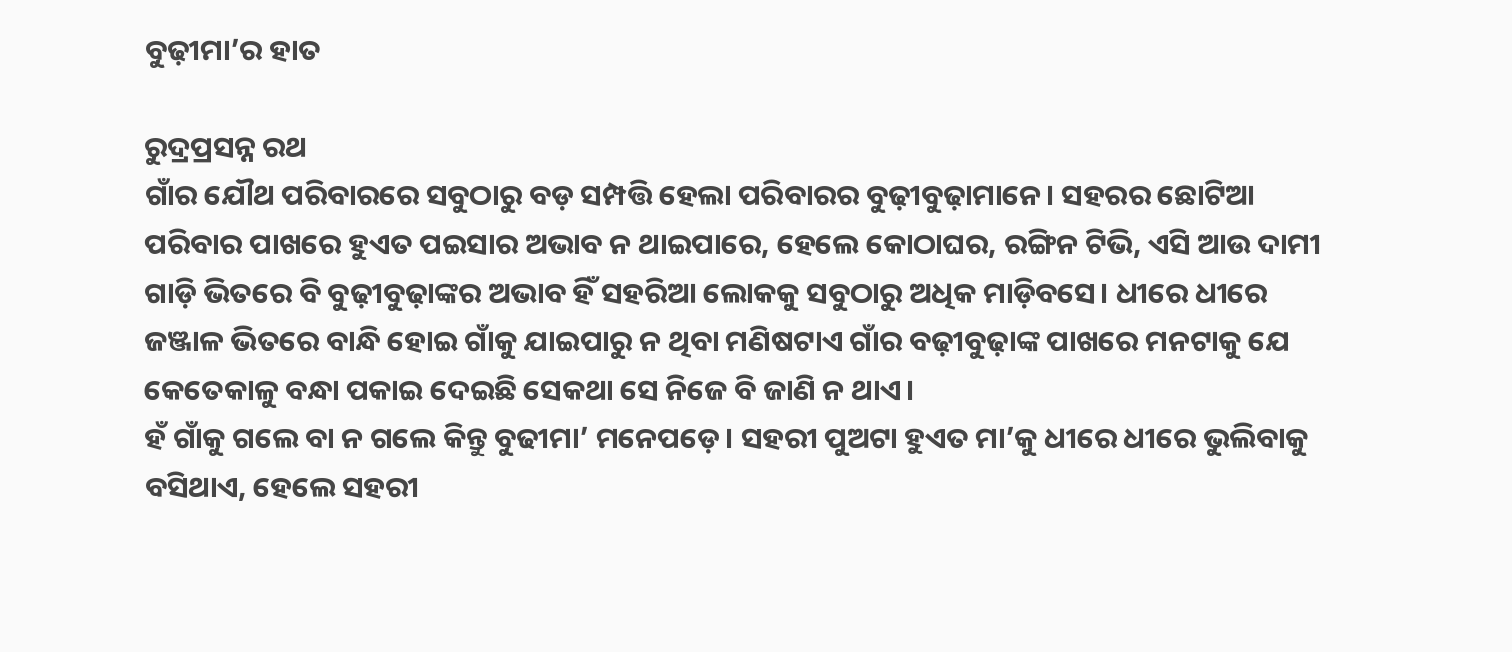ବୁଢ଼ୀମା’ର ହାତ

ରୁଦ୍ରପ୍ରସନ୍ନ ରଥ
ଗାଁର ଯୌଥ ପରିବାରରେ ସବୁଠାରୁ ବଡ଼ ସମ୍ପତ୍ତି ହେଲା ପରିବାରର ବୁଢ଼ୀବୁଢ଼ାମାନେ। ସହରର ଛୋଟିଆ ପରିବାର ପାଖରେ ହୁଏତ ପଇସାର ଅଭାବ ନ ଥାଇପାରେ, ହେଲେ କୋଠାଘର, ରଙ୍ଗିନ ଟିଭି, ଏସି ଆଉ ଦାମୀ ଗାଡ଼ି ଭିତରେ ବି ବୁଢ଼ୀବୁଢ଼ାଙ୍କର ଅଭାବ ହିଁ ସହରିଆ ଲୋକକୁ ସବୁଠାରୁ ଅଧିକ ମାଡ଼ିବସେ। ଧୀରେ ଧୀରେ ଜଞ୍ଜାଳ ଭିତରେ ବାନ୍ଧି ହୋଇ ଗାଁକୁ ଯାଇପାରୁ ନ ଥିବା ମଣିଷଟାଏ ଗାଁର ବଢ଼ୀବୁଢ଼ାଙ୍କ ପାଖରେ ମନଟାକୁ ଯେ କେତେକାଳୁ ବନ୍ଧା ପକାଇ ଦେଇଛି ସେକଥା ସେ ନିଜେ ବି ଜାଣି ନ ଥାଏ।
ହଁ ଗାଁକୁ ଗଲେ ବା ନ ଗଲେ କିନ୍ତୁ ବୁଢୀମା’ ମନେପଡ଼େ। ସହରୀ ପୁଅଟା ହୁଏତ ମା’କୁ ଧୀରେ ଧୀରେ ଭୁଲିବାକୁ ବସିଥାଏ, ହେଲେ ସହରୀ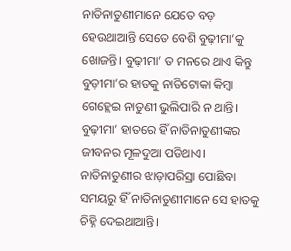ନାତିନାତୁଣୀମାନେ ଯେତେ ବଡ଼ ହେଉଥାଆନ୍ତି ସେତେ ବେଶି ବୁଢ଼ୀମା’କୁ ଖୋଜନ୍ତି। ବୁଢ଼ୀମା’ ତ ମନରେ ଥାଏ କିନ୍ତୁ ବୁଡ଼ୀମା’ର ହାତକୁ ନାତିଟୋକା କିମ୍ବା ଗେହ୍ଲେଇ ନାତୁଣୀ ଭୁଲିପାରି ନ ଥାନ୍ତି। ବୁଢ଼ୀମା’ ହାତରେ ହିଁ ନାତିନାତୁଣୀଙ୍କର ଜୀବନର ମୂଳଦୁଆ ପଡିଥାଏ। ନାତିନାତୁଣୀର ଝାଡ଼ାପରିସ୍ରା ପୋଛିବା ସମୟରୁ ହିଁ ନାତିନାତୁଣୀମାନେ ସେ ହାତକୁ ଚିହ୍ନି ଦେଇଥାଆନ୍ତି।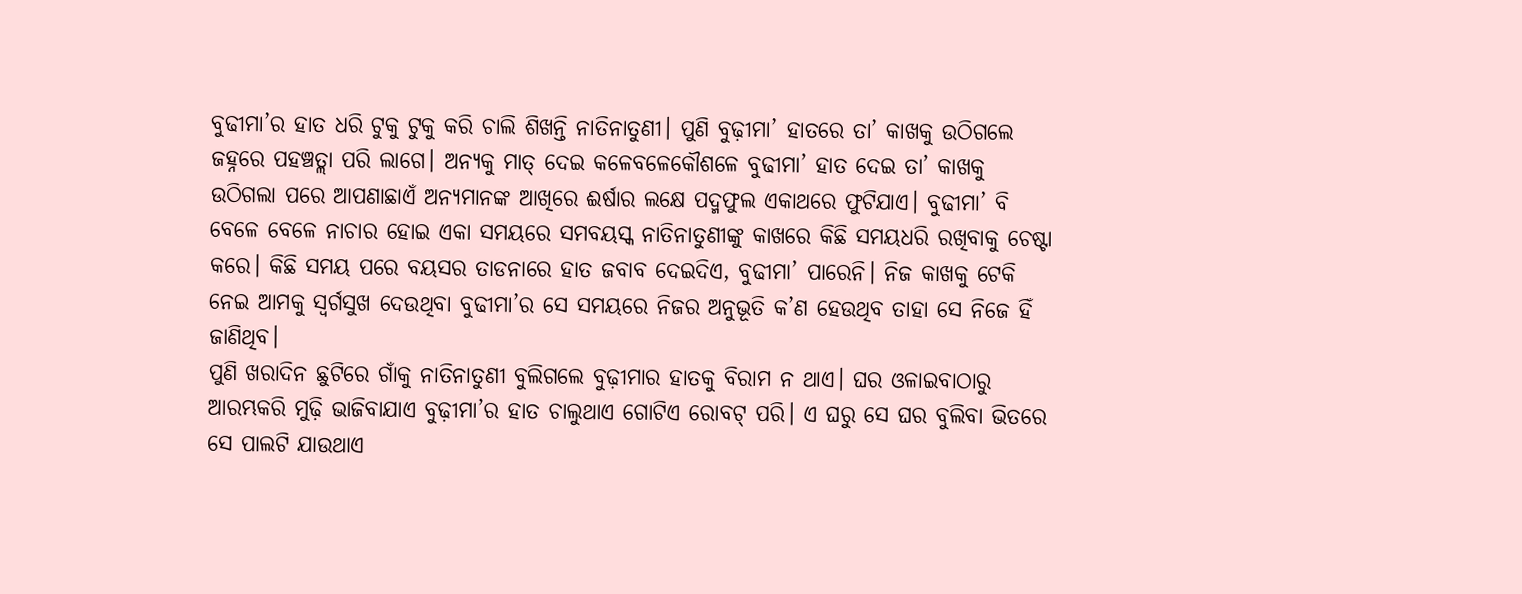ବୁଢୀମା’ର ହାତ ଧରି ଟୁକୁ ଟୁକୁ କରି ଚାଲି ଶିଖନ୍ତି ନାତିନାତୁଣୀ। ପୁଣି ବୁଢ଼ୀମା’ ହାତରେ ତା’ କାଖକୁ ଉଠିଗଲେ ଜହ୍ନରେ ପହଞ୍ଚତ୍ଲା ପରି ଲାଗେ। ଅନ୍ୟକୁ ମାତ୍‌ ଦେଇ କଳେବଳେକୌଶଳେ ବୁଢୀମା’ ହାତ ଦେଇ ତା’ କାଖକୁ ଉଠିଗଲା ପରେ ଆପଣାଛାଏଁ ଅନ୍ୟମାନଙ୍କ ଆଖିରେ ଈର୍ଷାର ଲକ୍ଷେ ପଦ୍ମଫୁଲ ଏକାଥରେ ଫୁଟିଯାଏ। ବୁଢୀମା’ ବି ବେଳେ ବେଳେ ନାଚାର ହୋଇ ଏକା ସମୟରେ ସମବୟସ୍କ ନାତିନାତୁଣୀଙ୍କୁ କାଖରେ କିଛି ସମୟଧରି ରଖିବାକୁ ଚେଷ୍ଟା କରେ। କିଛି ସମୟ ପରେ ବୟସର ତାଡନାରେ ହାତ ଜବାବ ଦେଇଦିଏ, ବୁଢୀମା’ ପାରେନି। ନିଜ କାଖକୁ ଟେକି ନେଇ ଆମକୁ ସ୍ବର୍ଗସୁଖ ଦେଉଥିବା ବୁଢୀମା’ର ସେ ସମୟରେ ନିଜର ଅନୁଭୂତି କ’ଣ ହେଉଥିବ ତାହା ସେ ନିଜେ ହିଁ ଜାଣିଥିବ।
ପୁଣି ଖରାଦିନ ଛୁଟିରେ ଗାଁକୁ ନାତିନାତୁଣୀ ବୁଲିଗଲେ ବୁଢ଼ୀମାର ହାତକୁ ବିରାମ ନ ଥାଏ। ଘର ଓଳାଇବାଠାରୁ ଆରମ୍ଭକରି ମୁଢ଼ି ଭାଜିବାଯାଏ ବୁଢ଼ୀମା’ର ହାତ ଚାଲୁଥାଏ ଗୋଟିଏ ରୋବଟ୍‌ ପରି। ଏ ଘରୁ ସେ ଘର ବୁଲିବା ଭିତରେ ସେ ପାଲଟି ଯାଉଥାଏ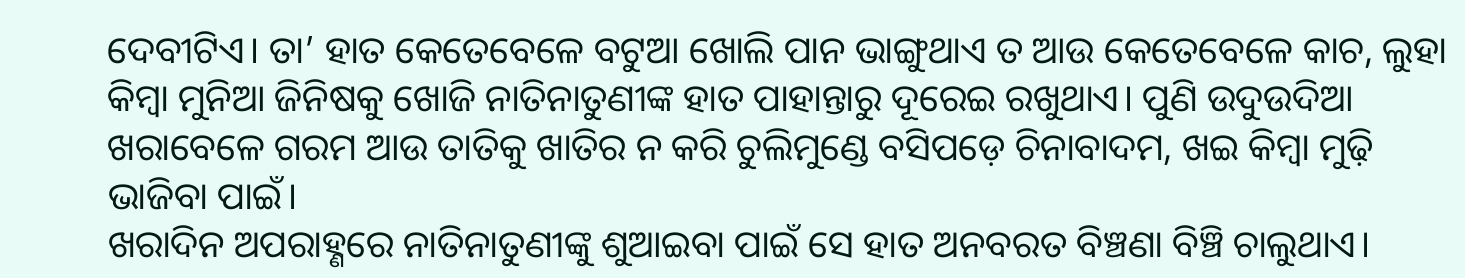ଦେବୀଟିଏ। ତା’ ହାତ କେତେବେଳେ ବଟୁଆ ଖୋଲି ପାନ ଭାଙ୍ଗୁଥାଏ ତ ଆଉ କେତେବେଳେ କାଚ, ଲୁହା କିମ୍ବା ମୁନିଆ ଜିନିଷକୁ ଖୋଜି ନାତିନାତୁଣୀଙ୍କ ହାତ ପାହାନ୍ତାରୁ ଦୂରେଇ ରଖୁଥାଏ। ପୁଣି ଉଦୁଉଦିଆ ଖରାବେଳେ ଗରମ ଆଉ ତାତିକୁ ଖାତିର ନ କରି ଚୁଲିମୁଣ୍ଡେ ବସିପଡ଼େ ଚିନାବାଦମ, ଖଇ କିମ୍ବା ମୁଢ଼ି ଭାଜିବା ପାଇଁ।
ଖରାଦିନ ଅପରାହ୍ଣରେ ନାତିନାତୁଣୀଙ୍କୁ ଶୁଆଇବା ପାଇଁ ସେ ହାତ ଅନବରତ ବିଞ୍ଚଣା ବିଞ୍ଚି ଚାଲୁଥାଏ।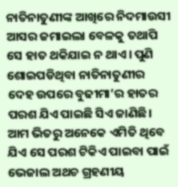ନାତିନାତୁଣୀଙ୍କ ଆଖିରେ ନିଦମାଉସୀ ଆସର ଜମାଇଲା ବେଳକୁ ତଥାପି ସେ ହାତ ଥକିଯାଇ ନ ଥାଏ। ପୁଣି ଶୋଇପଡିଥିବା ନାତିନାତୁଣୀର ଦେହ ଉପରେ ବୁଢୀମା’ର ହାତର ପରଶ ଯିଏ ପାଇଛି ସିଏ ଜାଣିଛି। ଆମ ଭିତରୁ ଅନେକେ ଏମିତି ଥିବେ ଯିଏ ସେ ପରଶ ଟିକିଏ ପାଇବା ପାଇଁ ଭେଜାଲ ଅଥଚ ଗ୍ରହଣୀୟ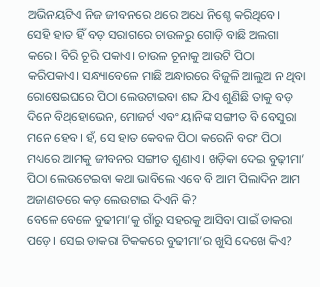ଅଭିନୟଟିଏ ନିଜ ଜୀବନରେ ଥରେ ଅଧେ ନିଶ୍ଚେ କରିଥିବେ।
ସେହି ହାତ ହିଁ ବଡ଼ ସରାଗରେ ଚାଉଳରୁ ଗୋଡ଼ି ବାଛି ଅଲଗା କରେ। ବିରି ଚୂରି ପକାଏ। ଚାଉଳ ଚୂନାକୁ ଆଉଟି ପିଠା କରିପକାଏ। ସନ୍ଧ୍ୟାବେଳେ ମାଛି ଅନ୍ଧାରରେ ବିଜୁଳି ଆଲୁଅ ନ ଥିବା ରୋଷେଇଘରେ ପିଠା ଲେଉଟାଇବା ଶବ୍ଦ ଯିଏ ଶୁଣିଛି ତାକୁ ବଡ଼ ଦିନେ ବିଥ୍‌ହୋଭେନ, ମୋଜର୍ଟ ଏବଂ ୟାନିଙ୍କ ସଙ୍ଗୀତ ବି ବେସୁରା ମନେ ହେବ। ହଁ, ସେ ହାତ କେବଳ ପିଠା କରେନି ବରଂ ପିଠା ମଧ୍ୟରେ ଆମକୁ ଜୀବନର ସଙ୍ଗୀତ ଶୁଣାଏ। ଖଡ଼ିକା ଦେଇ ବୁଢ଼ୀମା’ ପିଠା ଲେଉଟେଇବା କଥା ଭାବିଲେ ଏବେ ବି ଆମ ପିଲାଦିନ ଆମ ଅଜାଣତରେ କଡ଼ ଲେଉଟାଇ ଦିଏନି କି?
ବେଳେ ବେଳେ ବୁଢୀମା’କୁ ଗାଁରୁ ସହରକୁ ଆସିବା ପାଇଁ ଡାକରା ପଡ଼େ। ସେଇ ଡାକରା ଟିକକରେ ବୁଢୀମା’ର ଖୁସି ଦେଖେ କିଏ?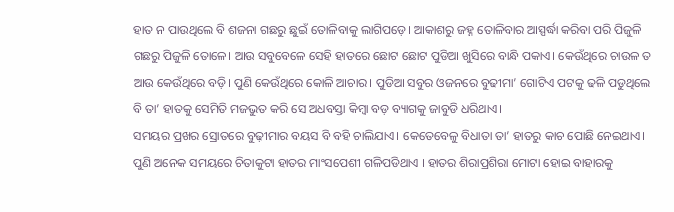ହାତ ନ ପାଉଥିଲେ ବି ଶଜନା ଗଛରୁ ଛୁଇଁ ତୋଳିବାକୁ ଲାଗିପଡ଼େ। ଆକାଶରୁ ଜହ୍ନ ତୋଳିବାର ଆସ୍ପର୍ଦ୍ଧା କରିବା ପରି ପିଜୁଳି ଗଛରୁ ପିଜୁଳି ତୋଳେ। ଆଉ ସବୁବେଳେ ସେହି ହାତରେ ଛୋଟ ଛୋଟ ପୁଡିଆ ଖୁସିରେ ବାନ୍ଧି ପକାଏ। କେଉଁଥିରେ ଚାଉଳ ତ ଆଉ କେଉଁଥିରେ ବଡ଼ି। ପୁଣି କେଉଁଥିରେ କୋଳି ଆଚାର। ପୁଡିଆ ସବୁର ଓଜନରେ ବୁଢୀମା’ ଗୋଟିଏ ପଟକୁ ଢଳି ପଡୁଥିଲେ ବି ତା’ ହାତକୁ ସେମିତି ମଜଭୁତ କରି ସେ ଅଧବସ୍ତା କିମ୍ବା ବଡ଼ ବ୍ୟାଗକୁ ଜାବୁଡି ଧରିଥାଏ।
ସମୟର ପ୍ରଖର ସ୍ରୋତରେ ବୁଢ଼ୀମାର ବୟସ ବି ବହି ଚାଲିଯାଏ। କେତେବେଳୁ ବିଧାତା ତା’ ହାତରୁ କାଚ ପୋଛି ନେଇଥାଏ। ପୁଣି ଅନେକ ସମୟରେ ଚିତାକୁଟା ହାତର ମାଂସପେଶୀ ଗଳିପଡିଥାଏ । ହାତର ଶିରାପ୍ରଶିରା ମୋଟା ହୋଇ ବାହାରକୁ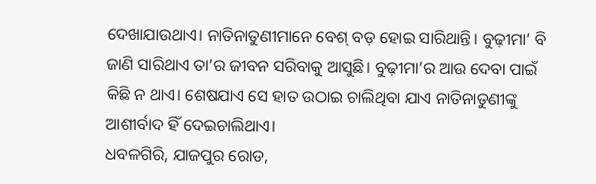ଦେଖାଯାଉଥାଏ। ନାତିନାତୁଣୀମାନେ ବେଶ୍‌ ବଡ଼ ହୋଇ ସାରିଥାନ୍ତି। ବୁଢ଼ୀମା’ ବି ଜାଣି ସାରିଥାଏ ତା’ର ଜୀବନ ସରିବାକୁ ଆସୁଛି। ବୁଢ଼ୀମା’ର ଆଉ ଦେବା ପାଇଁ କିଛି ନ ଥାଏ। ଶେଷଯାଏ ସେ ହାତ ଉଠାଇ ଚାଲିଥିବା ଯାଏ ନାତିନାତୁଣୀଙ୍କୁ ଆଶୀର୍ବାଦ ହିଁ ଦେଇଚାଲିଥାଏ।
ଧବଳଗିରି, ଯାଜପୁର ରୋଡ,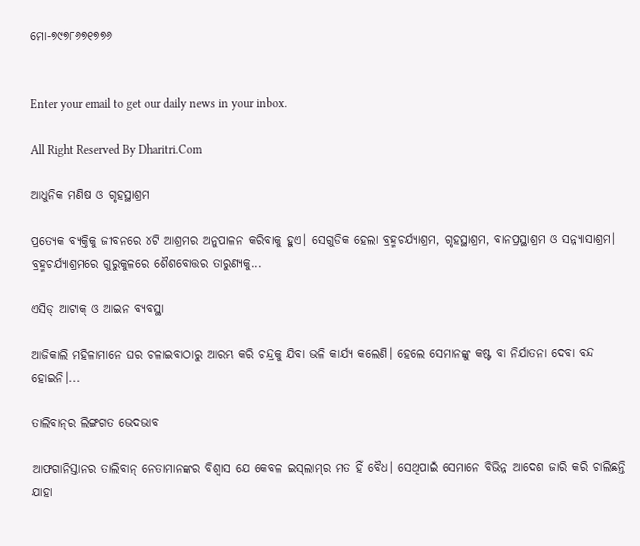ମୋ-୭୯୭୮୬୭୧୭୭୬


Enter your email to get our daily news in your inbox.

All Right Reserved By Dharitri.Com

ଆଧୁନିକ ମଣିଷ ଓ ଗୃହସ୍ଥାଶ୍ରମ

ପ୍ରତ୍ୟେକ ବ୍ୟକ୍ତିକୁ ଜୀବନରେ ୪ଟି ଆଶ୍ରମର ଅନୁପାଳନ କରିବାକୁ ହୁଏ। ସେଗୁଡିକ ହେଲା ବ୍ରହ୍ମଚର୍ଯ୍ୟାଶ୍ରମ, ଗୃହସ୍ଥାଶ୍ରମ, ବାନପ୍ରସ୍ଥାଶ୍ରମ ଓ ସନ୍ନ୍ୟାସାଶ୍ରମ। ବ୍ରହ୍ମଚର୍ଯ୍ୟାଶ୍ରମରେ ଗୁରୁକୁଳରେ ଶୈଶବୋତ୍ତର ତାରୁଣ୍ୟକୁ...

ଏସିଡ୍‌ ଆଟାକ୍‌ ଓ ଆଇନ ବ୍ୟବସ୍ଥା

ଆଜିକାଲି ମହିଳାମାନେ ଘର ଚଳାଇବାଠାରୁ ଆରମ୍ଭ କରି ଚନ୍ଦ୍ରକୁ ଯିବା ଭଳି କାର୍ଯ୍ୟ କଲେଣି। ହେଲେ ସେମାନଙ୍କୁ କଷ୍ଟ ବା ନିର୍ଯାତନା ଦେବା ବନ୍ଦ ହୋଇନି।...

ତାଲିବାନ୍‌ର ଲିଙ୍ଗଗତ ଭେଦଭାବ

ଆଫଗାନିସ୍ତାନର ତାଲିବାନ୍‌ ନେତାମାନଙ୍କର ବିଶ୍ୱାସ ଯେ କେବଳ ଇସ୍‌ଲାମ୍‌ର ମତ ହିଁ ବୈଧ। ସେଥିପାଇଁ ସେମାନେ ବିଭିନ୍ନ ଆଦେଶ ଜାରି କରି ଚାଲିଛନ୍ତି ଯାହା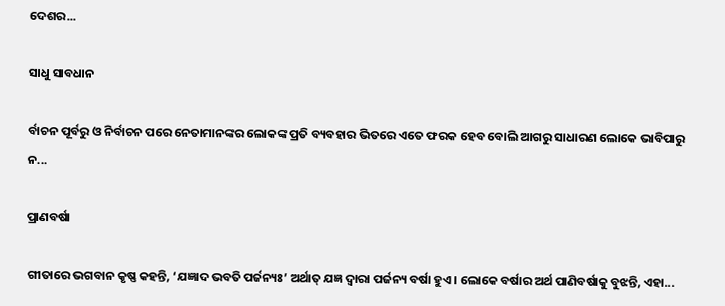ଦେଶର...

ସାଧୁ ସାବଧାନ

ର୍ବାଚନ ପୂର୍ବରୁ ଓ ନିର୍ବାଚନ ପରେ ନେତାମାନଙ୍କର ଲୋକଙ୍କ ପ୍ରତି ବ୍ୟବହାର ଭିତରେ ଏତେ ଫରକ ହେବ ବୋଲି ଆଗରୁ ସାଧାରଣ ଲୋକେ ଭାବିପାରୁ ନ...

ପ୍ରାଣବର୍ଷା

ଗୀତାରେ ଭଗବାନ କୃଷ୍ଣ କହନ୍ତି, ‘ଯଜ୍ଞାଦ ଭବତି ପର୍ଜନ୍ୟଃ’ ଅର୍ଥାତ୍‌ ଯଜ୍ଞ ଦ୍ୱାରା ପର୍ଜନ୍ୟ ବର୍ଷା ହୁଏ। ଲୋକେ ବର୍ଷାର ଅର୍ଥ ପାଣିବର୍ଷାକୁ ବୁଝନ୍ତି, ଏହା...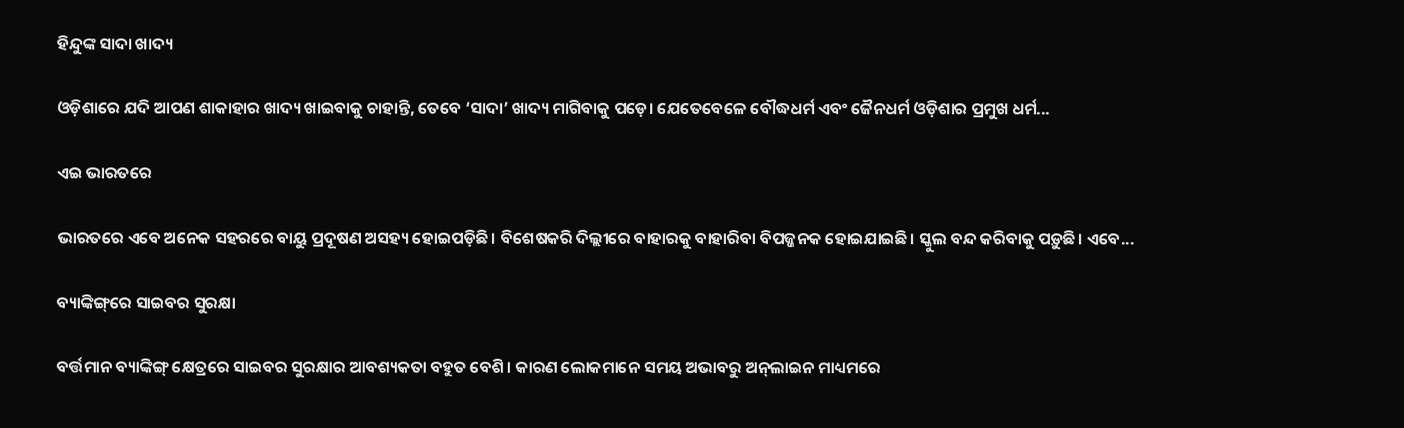ହିନ୍ଦୁଙ୍କ ସାଦା ଖାଦ୍ୟ

ଓଡ଼ିଶାରେ ଯଦି ଆପଣ ଶାକାହାର ଖାଦ୍ୟ ଖାଇବାକୁ ଚାହାନ୍ତି, ତେବେ ‘ସାଦା’ ଖାଦ୍ୟ ମାଗିବାକୁ ପଡ଼େ। ଯେତେବେଳେ ବୌଦ୍ଧଧର୍ମ ଏବଂ ଜୈନଧର୍ମ ଓଡ଼ିଶାର ପ୍ରମୁଖ ଧର୍ମ...

ଏଇ ଭାରତରେ

ଭାରତରେ ଏବେ ଅନେକ ସହରରେ ବାୟୁ ପ୍ରଦୂଷଣ ଅସହ୍ୟ ହୋଇପଡ଼ିଛି। ବିଶେଷକରି ଦିଲ୍ଲୀରେ ବାହାରକୁ ବାହାରିବା ବିପଜ୍ଜନକ ହୋଇଯାଇଛି। ସ୍କୁଲ ବନ୍ଦ କରିବାକୁ ପଡ଼ୁଛି। ଏବେ...

ବ୍ୟାଙ୍କିଙ୍ଗ୍‌ରେ ସାଇବର ସୁରକ୍ଷା

ବର୍ତ୍ତମାନ ବ୍ୟାଙ୍କିଙ୍ଗ୍‌ କ୍ଷେତ୍ରରେ ସାଇବର ସୁରକ୍ଷାର ଆବଶ୍ୟକତା ବହୁତ ବେଶି। କାରଣ ଲୋକମାନେ ସମୟ ଅଭାବରୁ ଅନ୍‌ଲାଇନ ମାଧ୍ୟମରେ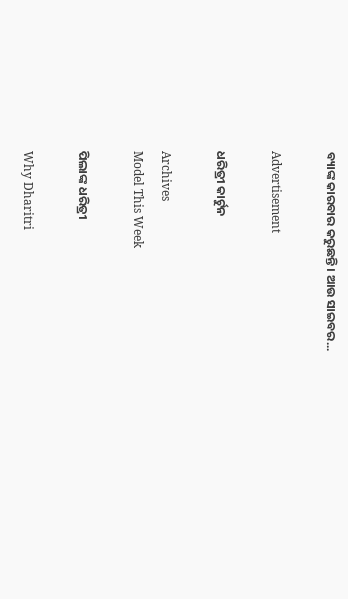ବ୍ୟାଙ୍କ କାରବାର କରୁଛନ୍ତି। ଆଉ ସାଇବର...

Advertisement

ଧରିତ୍ରୀ କାର୍ଟୁନ

Archives
Model This Week

ପିଲାଙ୍କ ଧରିତ୍ରୀ

Why Dharitri